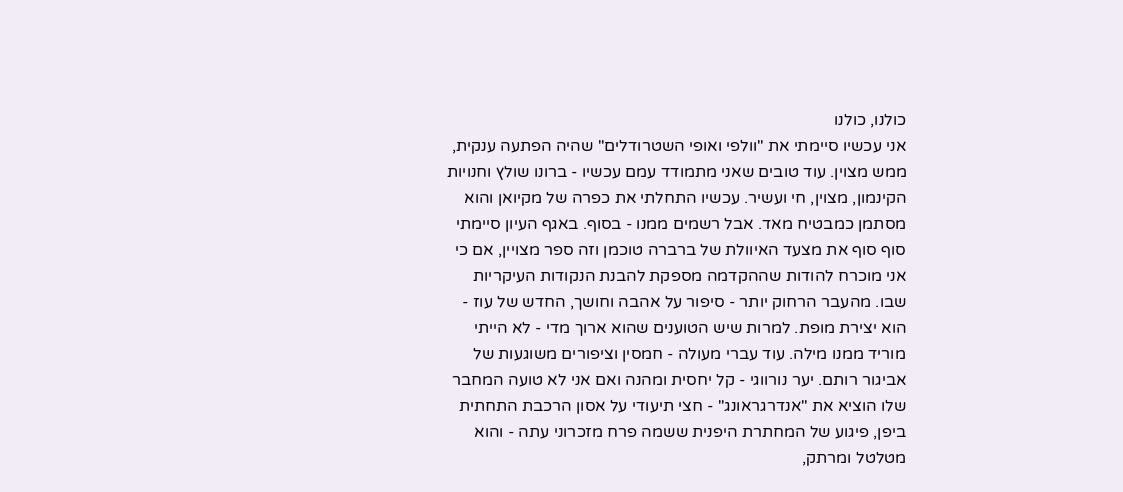כולנו, כולנו
אני עכשיו סיימתי את "וולפי ואופי השטרודלים" שהיה הפתעה ענקית, ממש מצוין. עוד טובים שאני מתמודד עמם עכשיו - ברונו שולץ וחנויות הקינמון, מצוין, חי ועשיר. עכשיו התחלתי את כפרה של מקיואן והוא מסתמן כמבטיח מאד. אבל רשמים ממנו - בסוף. באגף העיון סיימתי סוף סוף את מצעד האיוולת של ברברה טוכמן וזה ספר מצויין, אם כי אני מוכרח להודות שההקדמה מספקת להבנת הנקודות העיקריות שבו. מהעבר הרחוק יותר - סיפור על אהבה וחושך, החדש של עוז - הוא יצירת מופת. למרות שיש הטוענים שהוא ארוך מדי - לא הייתי מוריד ממנו מילה. עוד עברי מעולה - חמסין וציפורים משוגעות של אביגור רותם. יער נורווגי - קל יחסית ומהנה ואם אני לא טועה המחבר שלו הוציא את "אנדרגראונג" - חצי תיעודי על אסון הרכבת התחתית ביפן, פיגוע של המחתרת היפנית ששמה פרח מזכרוני עתה - והוא מטלטל ומרתק,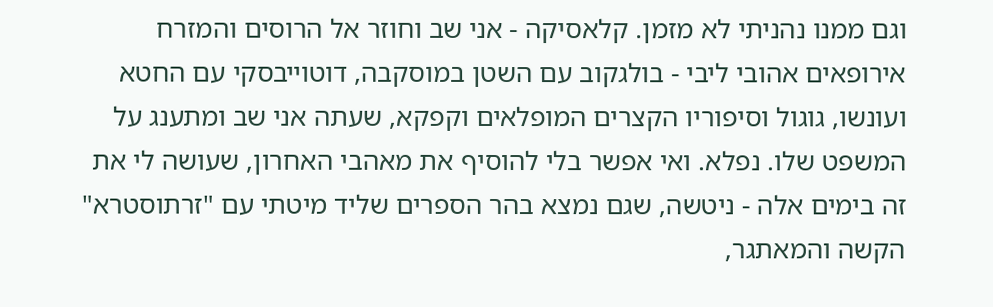וגם ממנו נהניתי לא מזמן. קלאסיקה - אני שב וחוזר אל הרוסים והמזרח אירופאים אהובי ליבי - בולגקוב עם השטן במוסקבה, דוטוייבסקי עם החטא ועונשו, גוגול וסיפוריו הקצרים המופלאים וקפקא, שעתה אני שב ומתענג על המשפט שלו. נפלא. ואי אפשר בלי להוסיף את מאהבי האחרון, שעושה לי את זה בימים אלה - ניטשה, שגם נמצא בהר הספרים שליד מיטתי עם "זרתוסטרא" הקשה והמאתגר,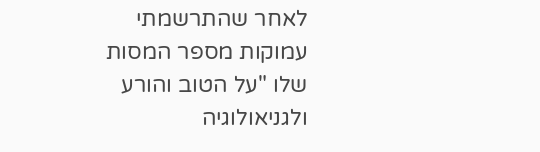לאחר שהתרשמתי עמוקות מספר המסות שלו "על הטוב והורע ולגניאולוגיה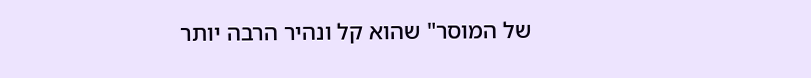של המוסר" שהוא קל ונהיר הרבה יותר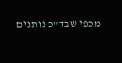מכפי שבד"כ נותנים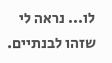לו... נראה לי שזהו לבנתיים.